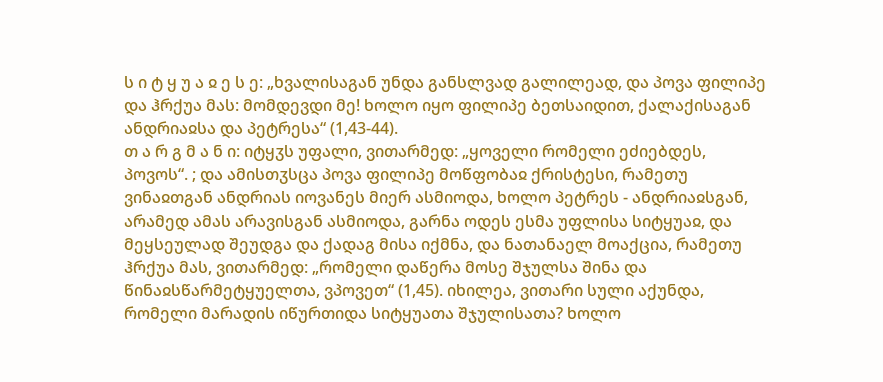ს ი ტ ყ უ ა ჲ ე ს ე: „ხვალისაგან უნდა განსლვად გალილეად, და პოვა ფილიპე და ჰრქუა მას: მომდევდი მე! ხოლო იყო ფილიპე ბეთსაიდით, ქალაქისაგან ანდრიაჲსა და პეტრესა“ (1,43-44).
თ ა რ გ მ ა ნ ი: იტყჳს უფალი, ვითარმედ: „ყოველი რომელი ეძიებდეს, პოვოს“. ; და ამისთჳსცა პოვა ფილიპე მოწფობაჲ ქრისტესი, რამეთუ ვინაჲთგან ანდრიას იოვანეს მიერ ასმიოდა, ხოლო პეტრეს - ანდრიაჲსგან, არამედ ამას არავისგან ასმიოდა, გარნა ოდეს ესმა უფლისა სიტყუაჲ, და მეყსეულად შეუდგა და ქადაგ მისა იქმნა, და ნათანაელ მოაქცია, რამეთუ ჰრქუა მას, ვითარმედ: „რომელი დაწერა მოსე შჯულსა შინა და წინაჲსწარმეტყუელთა, ვპოვეთ“ (1,45). იხილეა, ვითარი სული აქუნდა, რომელი მარადის იწურთიდა სიტყუათა შჯულისათა? ხოლო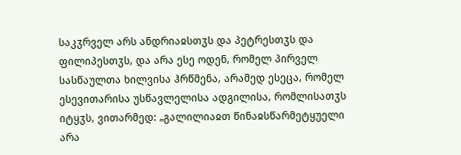საკჳრველ არს ანდრიაჲსთჳს და პეტრესთჳს და ფილიპესთჳს, და არა ესე ოდენ, რომელ პირველ სასწაულთა ხილვისა ჰრწმენა, არამედ ესეცა, რომელ ესევითარისა უსწავლელისა ადგილისა, რომლისათჳს იტყჳს, ვითარმედ: „გალილიაჲთ წინაჲსწარმეტყუელი არა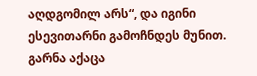აღდგომილ არს“, და იგინი ესევითარნი გამოჩნდეს მუნით. გარნა აქაცა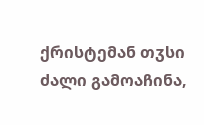ქრისტემან თჳსი ძალი გამოაჩინა,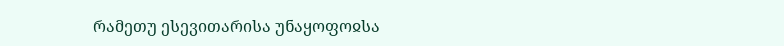რამეთუ ესევითარისა უნაყოფოჲსა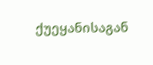ქუეყანისაგან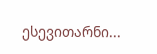ესევითარნი...